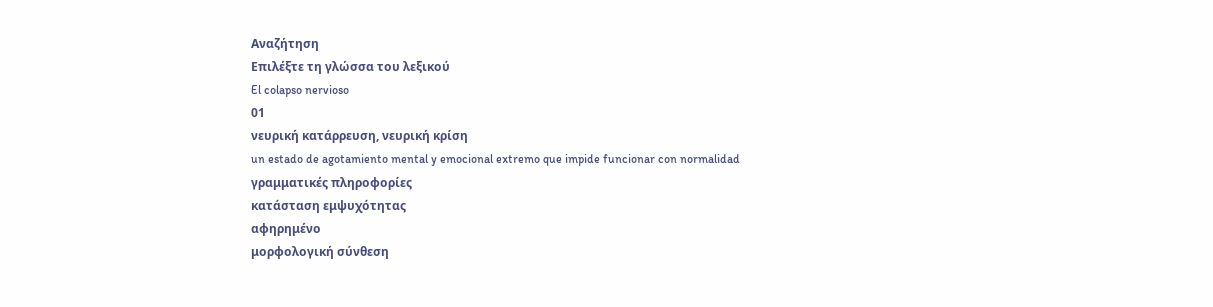Αναζήτηση
Επιλέξτε τη γλώσσα του λεξικού
El colapso nervioso
01
νευρική κατάρρευση, νευρική κρίση
un estado de agotamiento mental y emocional extremo que impide funcionar con normalidad
γραμματικές πληροφορίες
κατάσταση εμψυχότητας
αφηρημένο
μορφολογική σύνθεση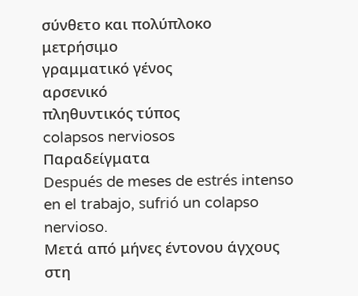σύνθετο και πολύπλοκο
μετρήσιμο
γραμματικό γένος
αρσενικό
πληθυντικός τύπος
colapsos nerviosos
Παραδείγματα
Después de meses de estrés intenso en el trabajo, sufrió un colapso nervioso.
Μετά από μήνες έντονου άγχους στη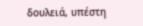δουλειά, υπέστη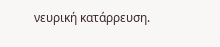νευρική κατάρρευση.